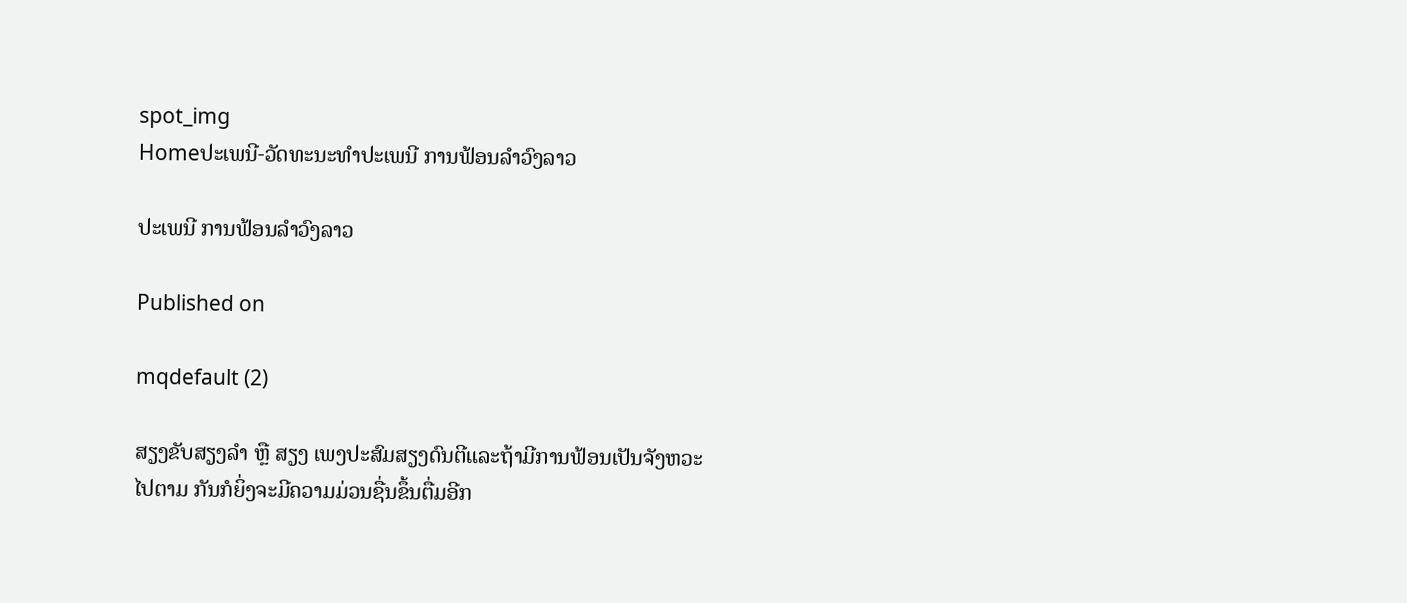spot_img
Homeປະເພນີ-ວັດທະນະທຳປະເພນີ ການຟ້ອນລຳວົງລາວ

ປະເພນີ ການຟ້ອນລຳວົງລາວ

Published on

mqdefault (2)

ສຽງຂັບສຽງລຳ ຫຼື ສຽງ ເພງປະສົມສຽງດົນຕີແລະຖ້າມີການຟ້ອນເປັນຈັງຫວະໄປຕາມ ກັນກໍຍິ່ງຈະມີຄວາມມ່ວນຊື່ນຂຶ້ນຕື່ມອີກ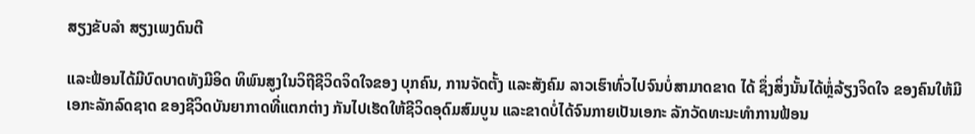ສຽງຂັບລຳ ສຽງເພງດົນຕີ

ແລະຟ້ອນໄດ້ມີບົດບາດທັງມີອິດ ທິພົນສູງໃນວິຖີຊີວິດຈິດໃຈຂອງ ບຸກຄົນ, ການຈັດຕັ້ງ ແລະສັງຄົມ ລາວເຮົາທົ່ວໄປຈົນບໍ່ສາມາດຂາດ ໄດ້ ຊຶ່ງສິ່ງນັ້ນໄດ້ຫຼໍ່ລ້ຽງຈິດໃຈ ຂອງຄົນໃຫ້ມີເອກະລັກລົດຊາດ ຂອງຊີວິດບັນຍາກາດທີ່ແຕກຕ່າງ ກັນໄປເຮັດໃຫ້ຊີວິດອຸດົມສົມບູນ ແລະຂາດບໍ່ໄດ້ຈົນກາຍເປັນເອກະ ລັກວັດທະນະທຳການຟ້ອນ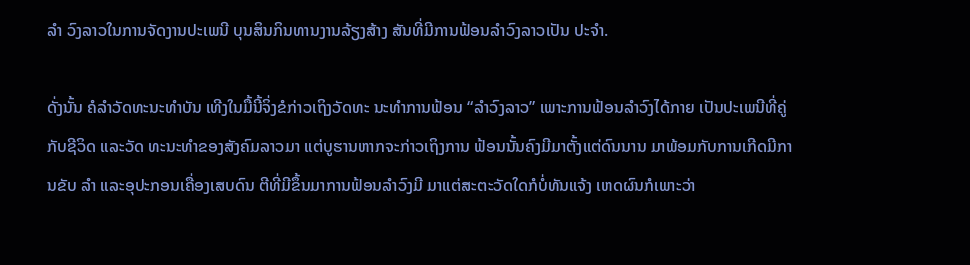ລຳ ວົງລາວໃນການຈັດງານປະເພນີ ບຸນສິນກິນທານງານລ້ຽງສ້າງ ສັນທີ່ມີການຟ້ອນລຳວົງລາວເປັນ ປະຈຳ.

ດັ່ງນັ້ນ ຄໍລຳວັດທະນະທຳບັນ ເທີງໃນມື້ນີ້ຈິ່ງຂໍກ່າວເຖິງວັດທະ ນະທຳການຟ້ອນ “ລຳວົງລາວ” ເພາະການຟ້ອນລຳວົງໄດ້ກາຍ ເປັນປະເພນີທີ່ຄູ່ກັບຊີວິດ ແລະວັດ ທະນະທຳຂອງສັງຄົມລາວມາ ແຕ່ບູຮານຫາກຈະກ່າວເຖິງການ ຟ້ອນນັ້ນຄົງມີມາຕັ້ງແຕ່ດົນນານ ມາພ້ອມກັບການເກີດມີການຂັບ ລຳ ແລະອຸປະກອນເຄື່ອງເສບດົນ ຕີທີ່ມີຂຶ້ນມາການຟ້ອນລຳວົງມີ ມາແຕ່ສະຕະວັດໃດກໍບໍ່ທັນແຈ້ງ ເຫດຜົນກໍເພາະວ່າ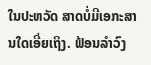ໃນປະຫວັດ ສາດບໍ່ມີເອກະສານໃດເອີ່ຍເຖິງ. ຟ້ອນລຳວົງ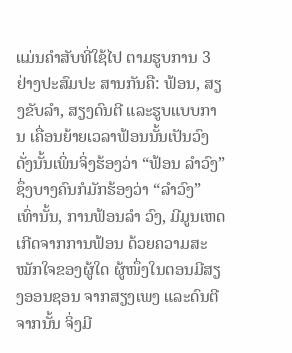ແມ່ນຄຳສັບທີ່ໃຊ້ໄປ ຕາມຮູບການ 3 ຢ່າງປະສົມປະ ສານກັນຄື: ຟ້ອນ, ສຽງຂັບລຳ, ສຽງດົນຕີ ແລະຮູບແບບການ ເຄື່ອນຍ້າຍເວລາຟ້ອນນັ້ນເປັນວົງ ດັ່ງນັ້ນເພິ່ນຈິ່ງຮ້ອງວ່າ “ຟ້ອນ ລຳວົງ” ຊຶ່ງບາງຄົນກໍມັກຮ້ອງວ່າ “ລຳວົງ” ເທົ່ານັ້ນ, ການຟ້ອນລຳ ວົງ, ມີມູນເຫດເກີດຈາກການຟ້ອນ ດ້ວຍຄວາມສະໝັກໃຈຂອງຜູ້ໃດ ຜູ້ໜຶ່ງໃນຕອນມີສຽງອອນຊອນ ຈາກສຽງເພງ ແລະດົນຕີ ຈາກນັ້ນ ຈິ່ງມີ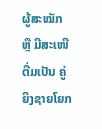ຜູ້ສະໝັກ ຫຼື ມີສະເໜີຕື່ມເປັນ ຄູ່ຍິງຊາຍໂຍກ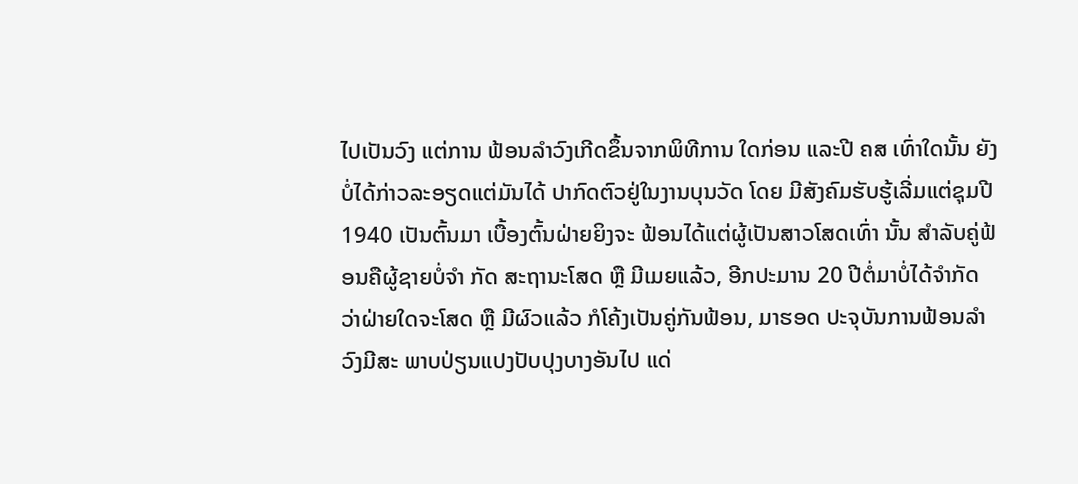ໄປເປັນວົງ ແຕ່ການ ຟ້ອນລຳວົງເກີດຂຶ້ນຈາກພິທີການ ໃດກ່ອນ ແລະປີ ຄສ ເທົ່າໃດນັ້ນ ຍັງບໍ່ໄດ້ກ່າວລະອຽດແຕ່ມັນໄດ້ ປາກົດຕົວຢູ່ໃນງານບຸນວັດ ໂດຍ ມີສັງຄົມຮັບຮູ້ເລີ່ມແຕ່ຊຸມປີ 1940 ເປັນຕົ້ນມາ ເບື້ອງຕົ້ນຝ່າຍຍິງຈະ ຟ້ອນໄດ້ແຕ່ຜູ້ເປັນສາວໂສດເທົ່າ ນັ້ນ ສຳລັບຄູ່ຟ້ອນຄືຜູ້ຊາຍບໍ່ຈຳ ກັດ ສະຖານະໂສດ ຫຼື ມີເມຍແລ້ວ, ອີກປະມານ 20 ປີຕໍ່ມາບໍ່ໄດ້ຈຳກັດ ວ່າຝ່າຍໃດຈະໂສດ ຫຼື ມີຜົວແລ້ວ ກໍໂຄ້ງເປັນຄູ່ກັນຟ້ອນ, ມາຮອດ ປະຈຸບັນການຟ້ອນລຳວົງມີສະ ພາບປ່ຽນແປງປັບປຸງບາງອັນໄປ ແດ່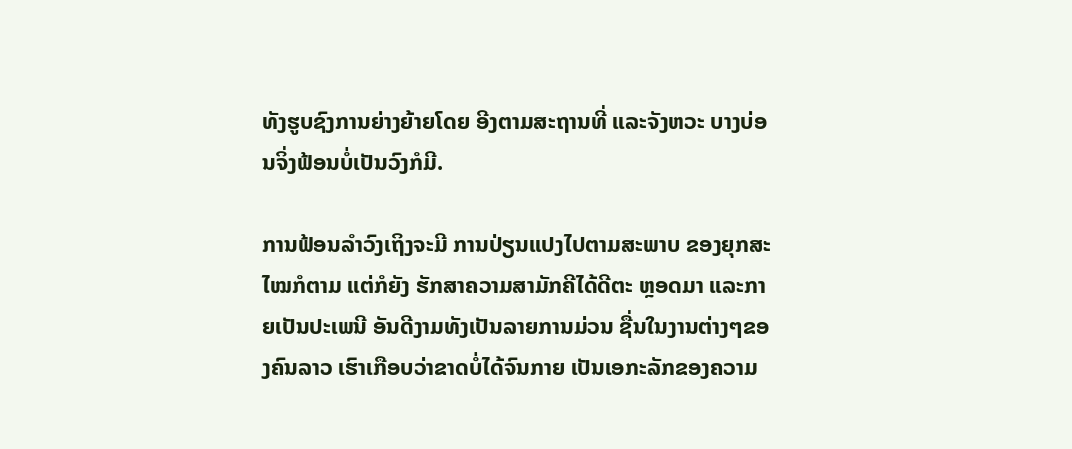ທັງຮູບຊົງການຍ່າງຍ້າຍໂດຍ ອີງຕາມສະຖານທີ່ ແລະຈັງຫວະ ບາງບ່ອນຈິ່ງຟ້ອນບໍ່ເປັນວົງກໍມີ.

ການຟ້ອນລຳວົງເຖິງຈະມີ ການປ່ຽນແປງໄປຕາມສະພາບ ຂອງຍຸກສະໄໝກໍຕາມ ແຕ່ກໍຍັງ ຮັກສາຄວາມສາມັກຄີໄດ້ດີຕະ ຫຼອດມາ ແລະກາຍເປັນປະເພນີ ອັນດີງາມທັງເປັນລາຍການມ່ວນ ຊື່ນໃນງານຕ່າງໆຂອງຄົນລາວ ເຮົາເກືອບວ່າຂາດບໍ່ໄດ້ຈົນກາຍ ເປັນເອກະລັກຂອງຄວາມ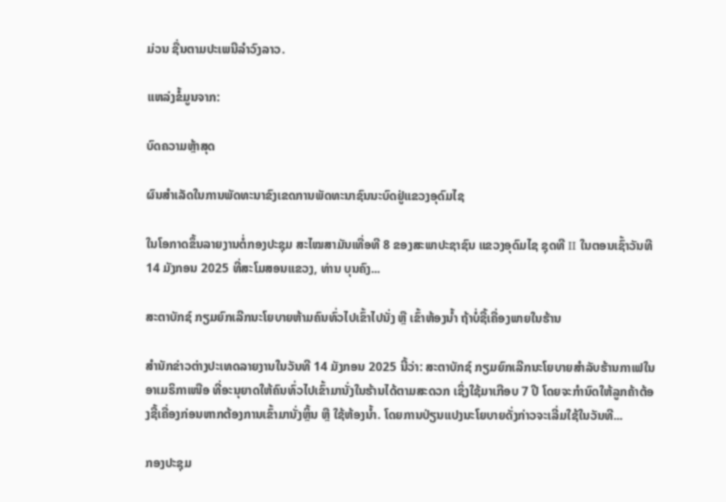ມ່ວນ ຊື່ນຕາມປະເພນີລຳວົງລາວ.

ແຫລ່ງຂໍ້ມູນຈາກ:

ບົດຄວາມຫຼ້າສຸດ

ຜົນສໍາເລັດໃນການພັດທະນາຂົງເຂດການພັດທະນາຊົນນະບົດຢູ່ແຂວງອຸດົມໄຊ

ໃນໂອກາດຂຶ້ນລາຍງານຕໍ່ກອງປະຊຸມ ສະໄໝສາມັນເທື່ອທີ 8 ຂອງສະພາປະຊາຊົນ ແຂວງອຸດົມໄຊ ຊຸດທີ II ໃນຕອນເຊົ້າວັນທີ 14 ມັງກອນ 2025 ທີ່ສະໂມສອນແຂວງ, ທ່ານ ບຸນຄົງ...

ສະຕາບັກຊ໌ ກຽມຍົກເລີກນະໂຍບາຍຫ້າມຄົນທົ່ວໄປເຂົ້າໄປນັ່ງ ຫຼື ເຂົ້າຫ້ອງນ້ຳ ຖ້າບໍ່ຊື້ເຄື່ອງພາຍໃນຮ້ານ

ສຳນັກຂ່າວຕ່າງປະເທດລາຍງານໃນວັນທີ 14 ມັງກອນ 2025 ນີ້ວ່າ: ສະຕາບັກຊ໌ ກຽມຍົກເລີກນະໂຍບາຍສຳລັບຮ້ານກາເຟໃນອາເມຣິກາເໜືອ ທີ່ອະນຸຍາດໃຫ້ຄົນທົ່ວໄປເຂົ້າມານັ່ງໃນຮ້ານໄດ້ຕາມສະດວກ ເຊິ່ງໃຊ້ມາເກືອບ 7 ປີ ໂດຍຈະກຳນົດໃຫ້ລູກຄ້າຕ້ອງຊື້ເຄື່ອງກ່ອນຫາກຕ້ອງການເຂົ້າມານັ່ງຫຼິ້ນ ຫຼື ໃຊ້ຫ້ອງນ້ຳ. ໂດຍການປ່ຽນແປງນະໂຍບາຍດັ່ງກ່າວຈະເລີ່ມໃຊ້ໃນວັນທີ...

ກອງປະຊຸມ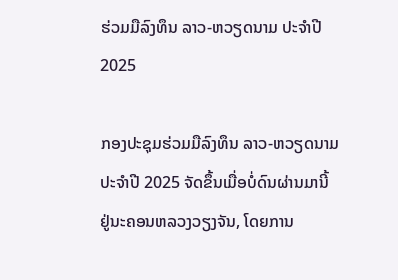ຮ່ວມມືລົງທຶນ ລາວ-ຫວຽດນາມ ປະຈໍາປີ 2025

ກອງປະຊຸມຮ່ວມມືລົງທຶນ ລາວ-ຫວຽດນາມ ປະຈໍາປີ 2025 ຈັດຂຶ້ນເມື່ອບໍ່ດົນຜ່ານມານີ້ ຢູ່ນະຄອນຫລວງວຽງຈັນ, ໂດຍການ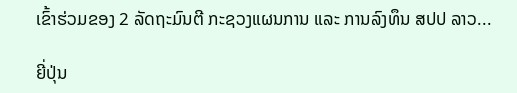ເຂົ້າຮ່ວມຂອງ 2 ລັດຖະມົນຕີ ກະຊວງແຜນການ ແລະ ການລົງທຶນ ສປປ ລາວ...

ຍີ່ປຸ່ນ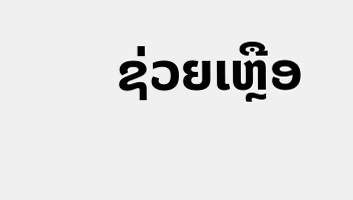ຊ່ວຍເຫຼືອ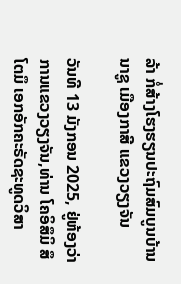ລ້າ ກໍ່ສ້າງໂຮງຮຽນປະຖົມສົມບູນບ້ານນາຊູ ເມືອງກາສີ ແຂວງວຽງຈັນ

ວັນທີ 13 ມັງກອນ 2025, ຢູ່ຫ້ອງວ່າການແຂວງວຽງຈັນ,ທ່ານ ໂຄອິສຶມິ ສຶໂຕມຶ ເອກອັກຄະຣັດຊະທູດວິສາ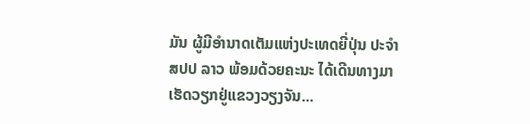ມັນ ຜູ້ມີອຳນາດເຕັມແຫ່ງປະເທດຍີ່ປຸ່ນ ປະຈຳ ສປປ ລາວ ພ້ອມດ້ວຍຄະນະ ໄດ້ເດີນທາງມາເຮັດວຽກຢູ່ແຂວງວຽງຈັນ...